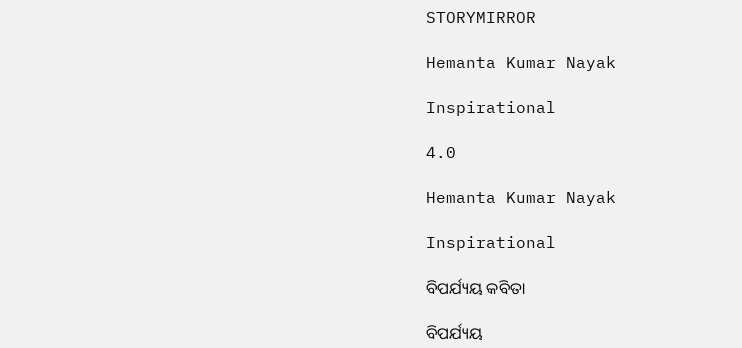STORYMIRROR

Hemanta Kumar Nayak

Inspirational

4.0

Hemanta Kumar Nayak

Inspirational

ବିପର୍ଯ୍ୟୟ କବିତା

ବିପର୍ଯ୍ୟୟ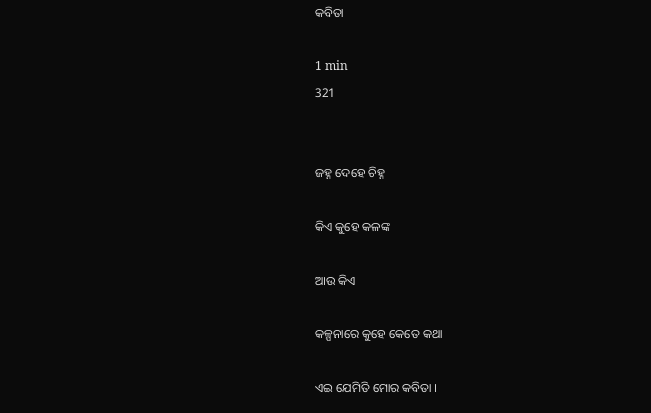କବିତା

1 min
321


ଜହ୍ନ ଦେହେ ଚିହ୍ନ

କିଏ କୁହେ କଳଙ୍କ

ଆଉ କିଏ

କଳ୍ପନାରେ କୁହେ କେତେ କଥା

ଏଇ ଯେମିତି ମୋର କବିତା ।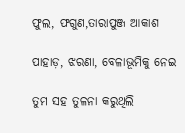ଫୁଲ, ଫଗୁଣ,ତାରାପୁଞ୍ଜ ଆକାଶ

ପାହାଡ଼, ଝରଣା, ବେଳାଭୂମିକୁ ନେଇ

ତୁମ ସହ ତୁଳନା କରୁଥିଲି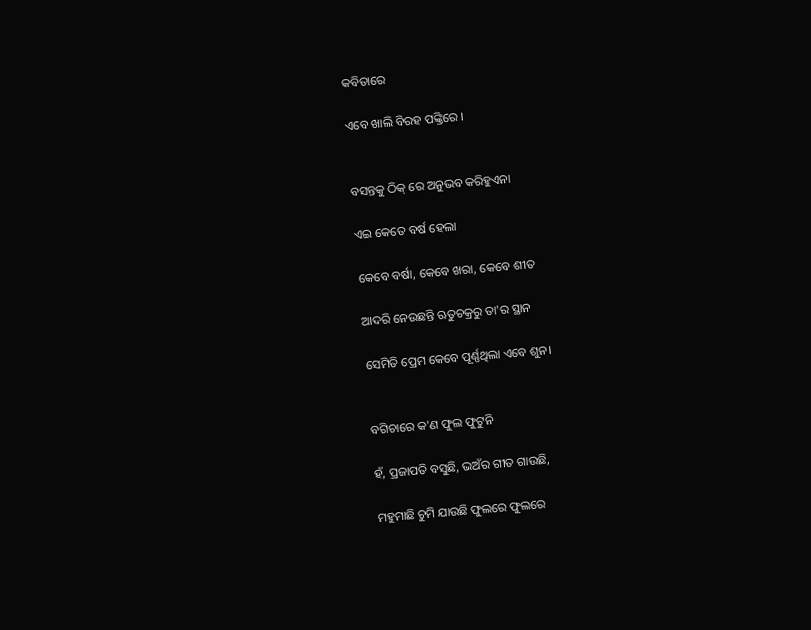କବିତାରେ

ଏବେ ଖାଲି ବିରହ ପଙ୍କ୍ତିରେ ।


ବସନ୍ତକୁ ଠିକ୍ ରେ ଅନୁଭବ କରିହୁଏନା

ଏଇ କେତେ ବର୍ଷ ହେଲା

କେବେ ବର୍ଷା, କେବେ ଖରା, କେବେ ଶୀତ

ଆଦରି ନେଉଛନ୍ତି ଋତୁଚକ୍ରରୁ ତା'ର ସ୍ଥାନ

ସେମିତି ପ୍ରେମ କେବେ ପୂର୍ଣ୍ଣଥିଲା ଏବେ ଶୁନ।


ବଗିଚାରେ କ'ଣ ଫୁଲ ଫୁଟୁନି

ହଁ, ପ୍ରଜାପତି ବସୁଛି, ଭଅଁର ଗୀତ ଗାଉଛି,

ମହୁମାଛି ଚୁମି ଯାଉଛି ଫୁଲରେ ଫୁଲରେ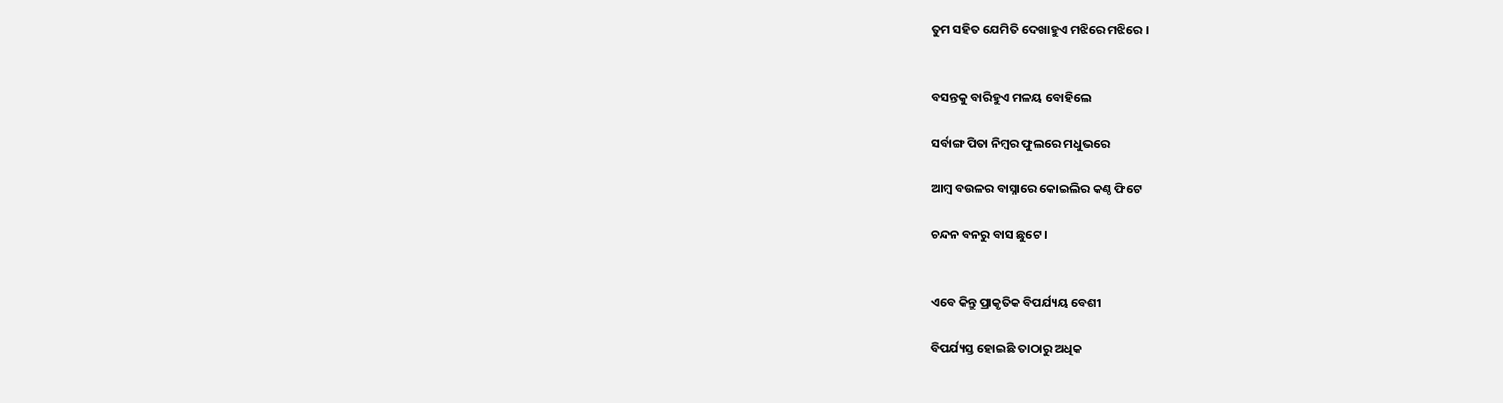ତୁମ ସହିତ ଯେମିତି ଦେଖାହୁଏ ମଝିରେ ମଝିରେ ।


ବସନ୍ତକୁ ବାରିହୁଏ ମଳୟ ବୋହିଲେ

ସର୍ବାଙ୍ଗ ପିତା ନିମ୍ବର ଫୁଲରେ ମଧୁଭରେ

ଆମ୍ବ ବଉଳର ବାସ୍ନାରେ କୋଇଲିର କଣ୍ଠ ଫିଟେ

ଚନ୍ଦନ ବନରୁ ବାସ ଛୁଟେ ।


ଏବେ କିନ୍ତୁ ପ୍ରାକୃତିକ ବିପର୍ଯ୍ୟୟ ବେଶୀ

ବିପର୍ଯ୍ୟସ୍ତ ହୋଇଛି ତାଠାରୁ ଅଧିକ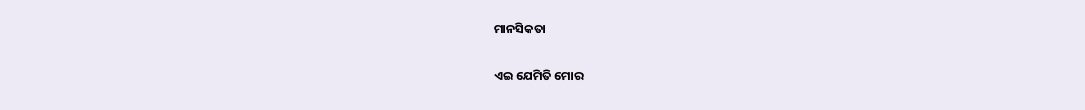ମାନସିକତା

ଏଇ ଯେମିତି ମୋର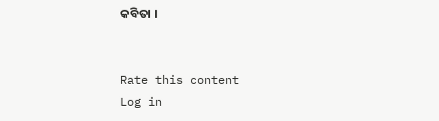କବିତା ।


Rate this content
Log in